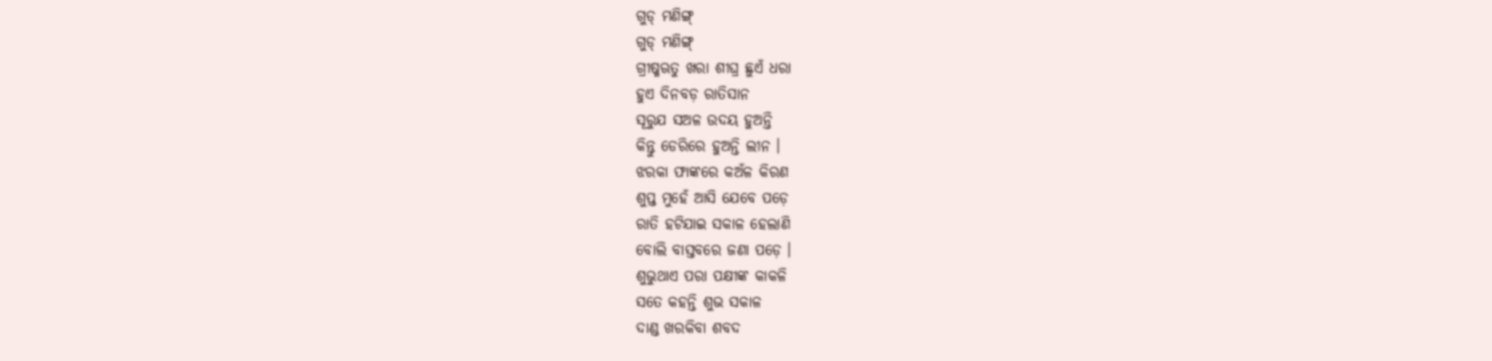ଗୁଡ୍ ମଣିଙ୍ଗ୍
ଗୁଡ୍ ମଣିଙ୍ଗ୍
ଗ୍ରୀଷ୍ମଋତୁ ଖରା ଶୀଘ୍ର ଛୁଏଁ ଧରା
ହୁଏ ଦିନବଡ଼ ରାତିସାନ
ସୂରୁଯ ସଅଳ ଉଦୟ ହୁଅନ୍ତି
କିନ୍ତୁ ଡେରିରେ ହୁଅନ୍ତି ଲୀନ ।
ଝରକା ଫାଙ୍କରେ କଅଁଳ କିରଣ
ଶୁପ୍ତ ମୁହେଁ ଆସି ଯେବେ ପଡ଼େ
ରାତି ହଟିଯାଇ ସକାଳ ହେଲାଣି
ବୋଲି ବାସ୍ତବରେ ଜଣା ପଡ଼େ ।
ଶୁଭୁଥାଏ ପରା ପକ୍ଷୀଙ୍କ କାକଳି
ସତେ କହନ୍ତି ଶୁଭ ସକାଳ
ଦାଣ୍ଡ ଖରକିବା ଶବଦ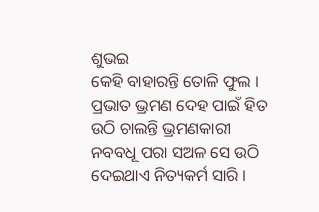ଶୁଭଇ
କେହି ବାହାରନ୍ତି ତୋଳି ଫୁଲ ।
ପ୍ରଭାତ ଭ୍ରମଣ ଦେହ ପାଇଁ ହିତ
ଉଠି ଚାଲନ୍ତି ଭ୍ରମଣକାରୀ
ନବବଧୂ ପରା ସଅଳ ସେ ଉଠି
ଦେଇଥାଏ ନିତ୍ୟକର୍ମ ସାରି ।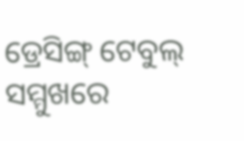ଡ୍ରେସିଙ୍ଗ୍ ଟେବୁଲ୍ ସମ୍ମୁଖରେ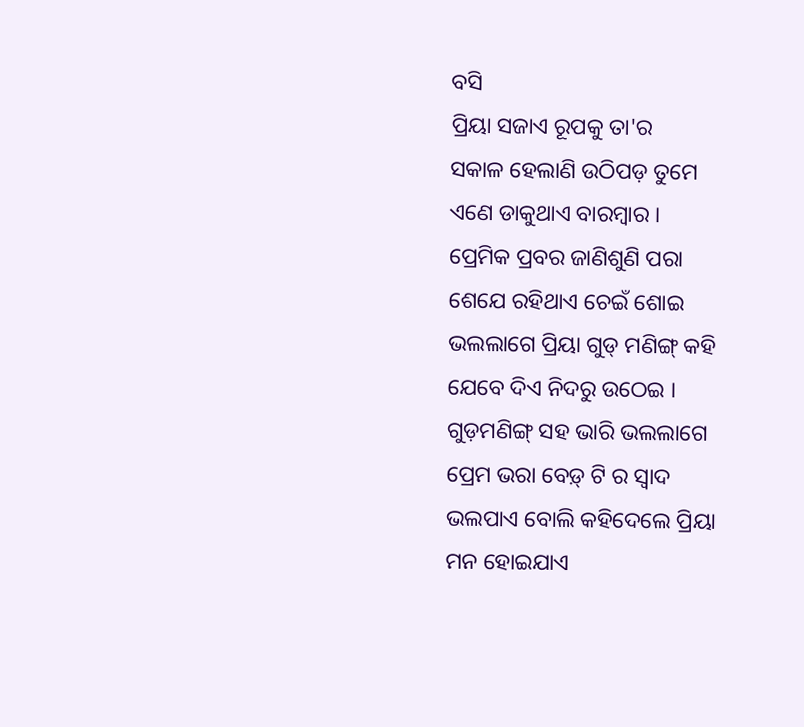ବସି
ପ୍ରିୟା ସଜାଏ ରୂପକୁ ତା'ର
ସକାଳ ହେଲାଣି ଉଠିପଡ଼ ତୁମେ
ଏଣେ ଡାକୁଥାଏ ବାରମ୍ଵାର ।
ପ୍ରେମିକ ପ୍ରବର ଜାଣିଶୁଣି ପରା
ଶେଯେ ରହିଥାଏ ଚେଇଁ ଶୋଇ
ଭଲଲାଗେ ପ୍ରିୟା ଗୁଡ୍ ମଣିଙ୍ଗ୍ କହି
ଯେବେ ଦିଏ ନିଦରୁ ଉଠେଇ ।
ଗୁଡ଼ମଣିଙ୍ଗ୍ ସହ ଭାରି ଭଲଲାଗେ
ପ୍ରେମ ଭରା ବେଡ଼୍ ଟି ର ସ୍ଵାଦ
ଭଲପାଏ ବୋଲି କହିଦେଲେ ପ୍ରିୟା
ମନ ହୋଇଯାଏ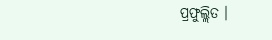ପ୍ରଫୁଲ୍ଲିତ ।